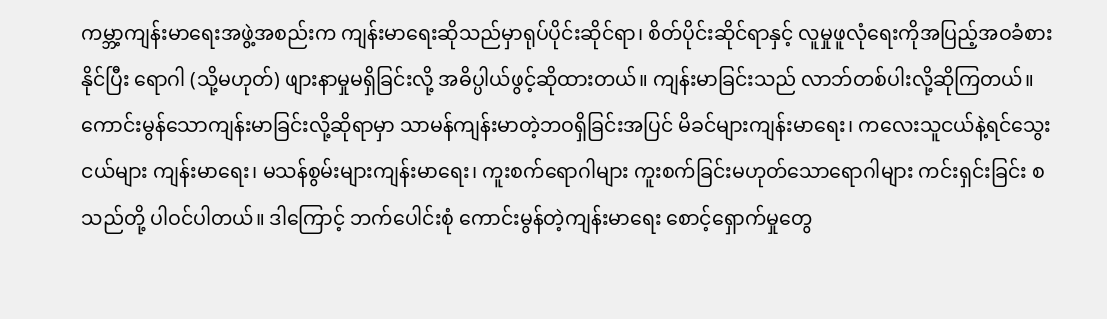ကမ္ဘာ့ကျန်းမာရေးအဖွဲ့အစည်းက ကျန်းမာရေးဆိုသည်မှာရုပ်ပိုင်းဆိုင်ရာ၊ စိတ်ပိုင်းဆိုင်ရာနှင့် လူမှုဖူလုံရေးကိုအပြည့်အဝခံစားနိုင်ပြီး ရောဂါ (သို့မဟုတ်) ဖျားနာမှုမရှိခြင်းလို့ အဓိပ္ပါယ်ဖွင့်ဆိုထားတယ်။ ကျန်းမာခြင်းသည် လာဘ်တစ်ပါးလို့ဆိုကြတယ်။ ကောင်းမွန်သောကျန်းမာခြင်းလို့ဆိုရာမှာ သာမန်ကျန်းမာတဲ့ဘဝရှိခြင်းအပြင် မိခင်များကျန်းမာရေး၊ ကလေးသူငယ်နဲ့ရင်သွေးငယ်များ ကျန်းမာရေး၊ မသန်စွမ်းများကျန်းမာရေး၊ ကူးစက်ရောဂါများ ကူးစက်ခြင်းမဟုတ်သောရောဂါများ ကင်းရှင်းခြင်း စသည်တို့ ပါဝင်ပါတယ်။ ဒါကြောင့် ဘက်ပေါင်းစုံ ကောင်းမွန်တဲ့ကျန်းမာရေး စောင့်ရှောက်မှုတွေ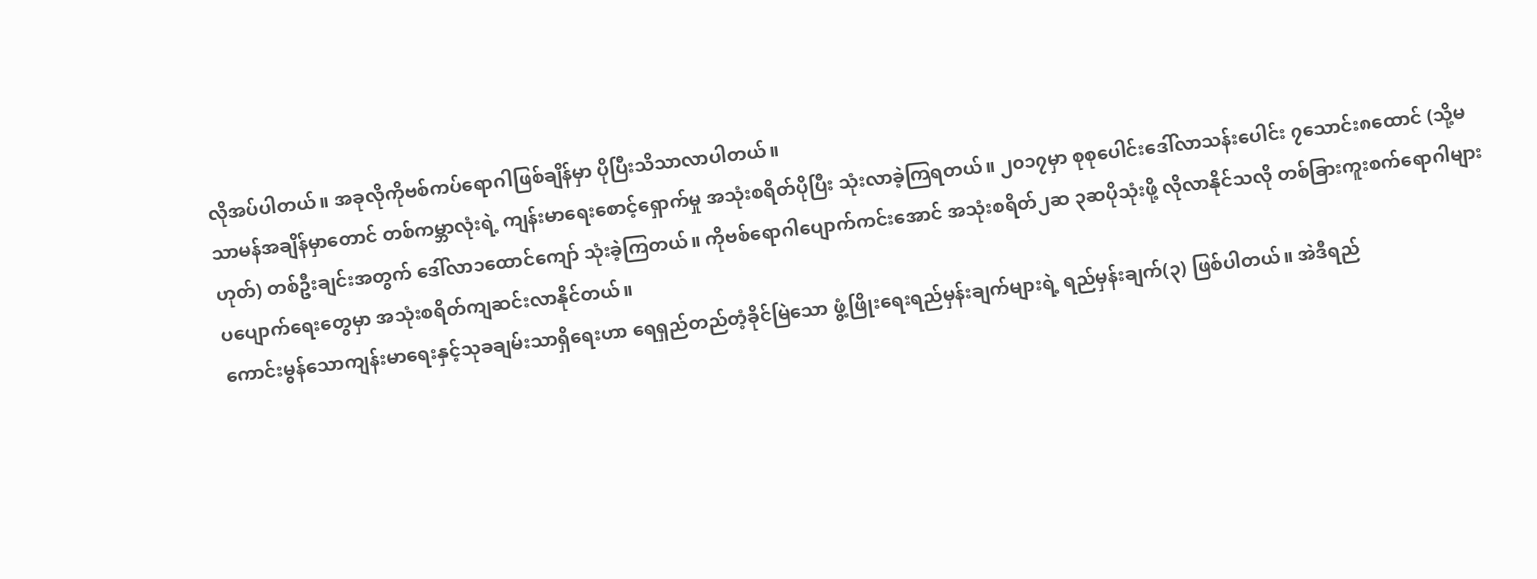လိုအပ်ပါတယ်။ အခုလိုကိုဗစ်ကပ်ရောဂါဖြစ်ချိန်မှာ ပိုပြီးသိသာလာပါတယ်။
သာမန်အချိန်မှာတောင် တစ်ကမ္ဘာလုံးရဲ့ ကျန်းမာရေးစောင့်ရှောက်မှု အသုံးစရိတ်ပိုပြီး သုံးလာခဲ့ကြရတယ်။ ၂၀၁၇မှာ စုစုပေါင်းဒေါ်လာသန်းပေါင်း ၇သောင်း၈ထောင် (သို့မဟုတ်) တစ်ဦးချင်းအတွက် ဒေါ်လာ၁ထောင်ကျော် သုံးခဲ့ကြတယ်။ ကိုဗစ်ရောဂါပျောက်ကင်းအောင် အသုံးစရိတ်၂ဆ ၃ဆပိုသုံးဖို့ လိုလာနိုင်သလို တစ်ခြားကူးစက်ရောဂါများပပျောက်ရေးတွေမှာ အသုံးစရိတ်ကျဆင်းလာနိုင်တယ်။
ကောင်းမွန်သောကျန်းမာရေးနှင့်သုခချမ်းသာရှိရေးဟာ ရေရှည်တည်တံ့ခိုင်မြဲသော ဖွံ့ဖြိုးရေးရည်မှန်းချက်များရဲ့ ရည်မှန်းချက်(၃) ဖြစ်ပါတယ်။ အဲဒီရည်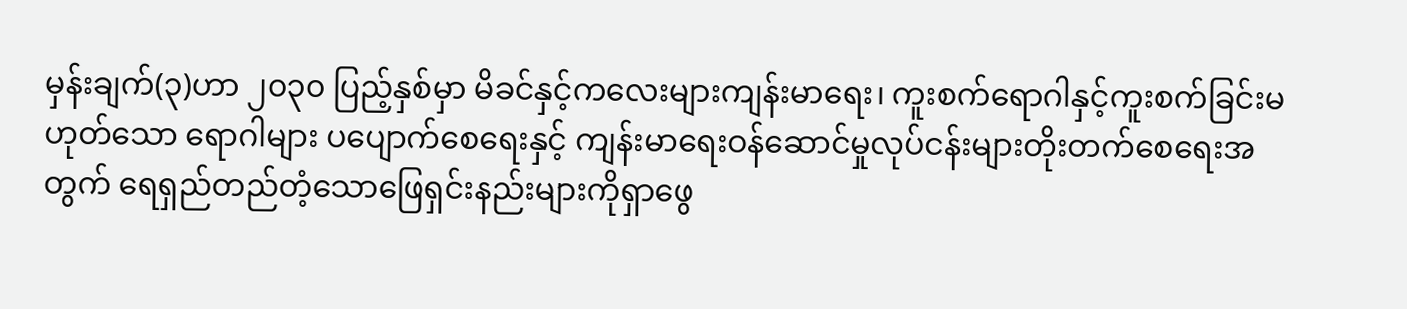မှန်းချက်(၃)ဟာ ၂၀၃၀ ပြည့်နှစ်မှာ မိခင်နှင့်ကလေးများကျန်းမာရေး၊ ကူးစက်ရောဂါနှင့်ကူးစက်ခြင်းမဟုတ်သော ရောဂါများ ပပျောက်စေရေးနှင့် ကျန်းမာရေးဝန်ဆောင်မှုလုပ်ငန်းများတိုးတက်စေရေးအတွက် ရေရှည်တည်တံ့သောဖြေရှင်းနည်းများကိုရှာဖွေ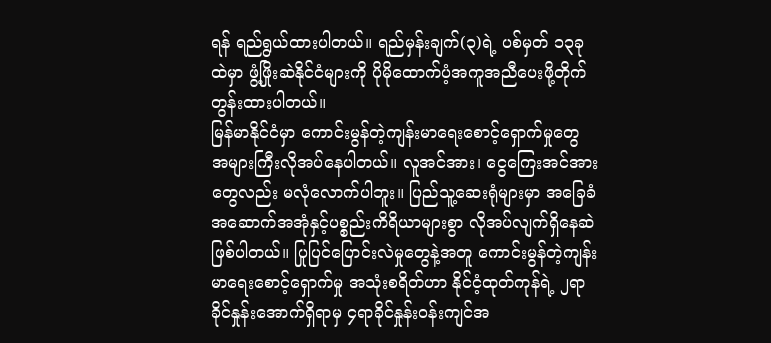ရန် ရည်ရွယ်ထားပါတယ်။ ရည်မှန်းချက်(၃)ရဲ့ ပစ်မှတ် ၁၃ခုထဲမှာ ဖွံ့ဖြိုးဆဲနိုင်ငံများကို ပိုမိုထောက်ပံ့အကူအညီပေးဖို့တိုက်တွန်းထားပါတယ်။
မြန်မာနိုင်ငံမှာ ကောင်းမွန်တဲ့ကျန်းမာရေးစောင့်ရှောက်မှုတွေ အများကြီးလိုအပ်နေပါတယ်။ လူအင်အား၊ ငွေကြေးအင်အားတွေလည်း မလုံလောက်ပါဘူး။ ပြည်သူ့ဆေးရုံများမှာ အခြေခံအဆောက်အအုံနှင့်ပစ္စည်းကိရိယာများစွာ လိုအပ်လျက်ရှိနေဆဲ ဖြစ်ပါတယ်။ ပြုပြင်ပြောင်းလဲမှုတွေနဲ့အတူ ကောင်းမွန်တဲ့ကျန်းမာရေးစောင့်ရှောက်မှု အသုံးစရိတ်ဟာ နိုင်ငံ့ထုတ်ကုန်ရဲ့ ၂ရာခိုင်နှုန်းအောက်ရှိရာမှ ၄ရာခိုင်နှုန်းဝန်းကျင်အ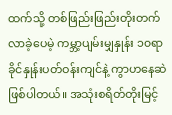ထက်သို့ တစ်ဖြည်းဖြည်းတိုးတက်လာခဲ့ပေမဲ့ ကမ္ဘာ့ပျမ်းမျှနှုန်း ၁၀ရာခိုင်နှုန်းပတ်ဝန်းကျင်နဲ့ ကွာဟနေဆဲဖြစ်ပါတယ်။ အသုံးစရိတ်တိုးမြင့်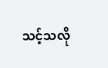သင့်သလို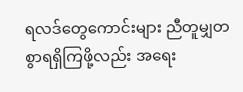ရလဒ်တွေကောင်းများ ညီတူမျှတစွာရရှိကြဖို့လည်း အရေး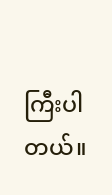ကြီးပါတယ်။